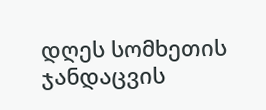დღეს სომხეთის ჯანდაცვის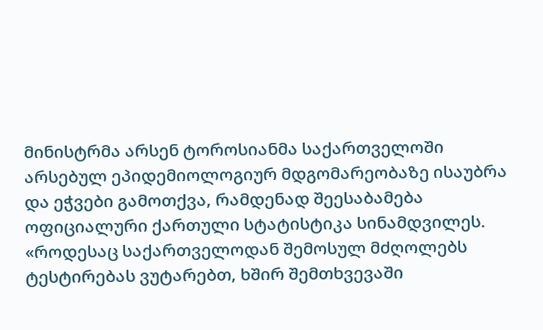მინისტრმა არსენ ტოროსიანმა საქართველოში არსებულ ეპიდემიოლოგიურ მდგომარეობაზე ისაუბრა და ეჭვები გამოთქვა, რამდენად შეესაბამება ოფიციალური ქართული სტატისტიკა სინამდვილეს.
«როდესაც საქართველოდან შემოსულ მძღოლებს ტესტირებას ვუტარებთ, ხშირ შემთხვევაში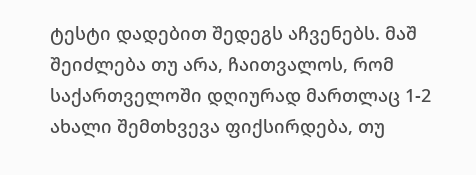ტესტი დადებით შედეგს აჩვენებს. მაშ შეიძლება თუ არა, ჩაითვალოს, რომ საქართველოში დღიურად მართლაც 1-2 ახალი შემთხვევა ფიქსირდება, თუ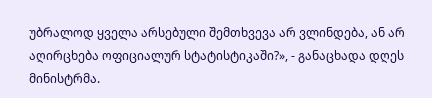უბრალოდ ყველა არსებული შემთხვევა არ ვლინდება, ან არ აღირცხება ოფიციალურ სტატისტიკაში?», - განაცხადა დღეს მინისტრმა.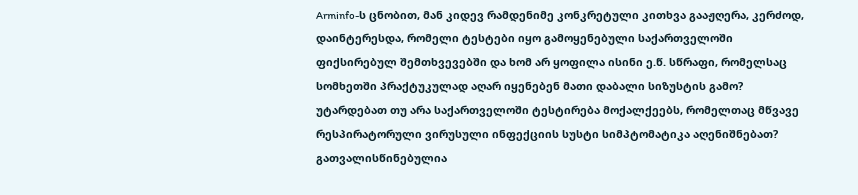Arminfo-ს ცნობით, მან კიდევ რამდენიმე კონკრეტული კითხვა გააჟღერა, კერძოდ, დაინტერესდა, რომელი ტესტები იყო გამოყენებული საქართველოში ფიქსირებულ შემთხვევებში და ხომ არ ყოფილა ისინი ე.წ. სწრაფი, რომელსაც სომხეთში პრაქტუკულად აღარ იყენებენ მათი დაბალი სიზუსტის გამო? უტარდებათ თუ არა საქართველოში ტესტირება მოქალქეებს, რომელთაც მწვავე რესპირატორული ვირუსული ინფექციის სუსტი სიმპტომატიკა აღენიშნებათ? გათვალისწინებულია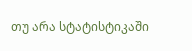თუ არა სტატისტიკაში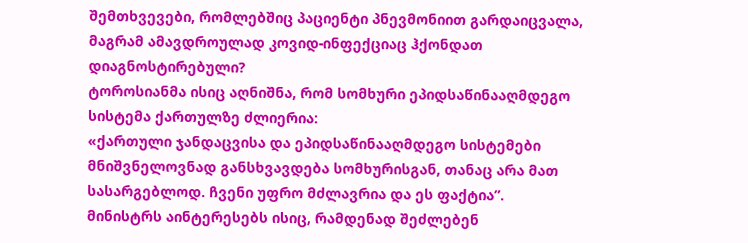შემთხვევები, რომლებშიც პაციენტი პნევმონიით გარდაიცვალა, მაგრამ ამავდროულად კოვიდ-ინფექციაც ჰქონდათ დიაგნოსტირებული?
ტოროსიანმა ისიც აღნიშნა, რომ სომხური ეპიდსაწინააღმდეგო სისტემა ქართულზე ძლიერია:
«ქართული ჯანდაცვისა და ეპიდსაწინააღმდეგო სისტემები მნიშვნელოვნად განსხვავდება სომხურისგან, თანაც არა მათ სასარგებლოდ. ჩვენი უფრო მძლავრია და ეს ფაქტია”.
მინისტრს აინტერესებს ისიც, რამდენად შეძლებენ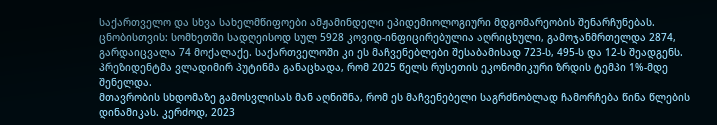საქართველო და სხვა სახელმწიფოები ამჟამინდელი ეპიდემიოლოგიური მდგომარეობის შენარჩუნებას.
ცნობისთვის: სომხეთში სადღეისოდ სულ 5928 კოვიდ-ინფიცირებულია აღრიცხული, გამოჯანმრთელდა 2874, გარდაიცვალა 74 მოქალაქე. საქართველოში კი ეს მაჩვენებლები შესაბამისად 723-ს, 495-ს და 12-ს შეადგენს.
პრეზიდენტმა ვლადიმირ პუტინმა განაცხადა, რომ 2025 წელს რუსეთის ეკონომიკური ზრდის ტემპი 1%-მდე შენელდა.
მთავრობის სხდომაზე გამოსვლისას მან აღნიშნა, რომ ეს მაჩვენებელი საგრძნობლად ჩამორჩება წინა წლების დინამიკას. კერძოდ, 2023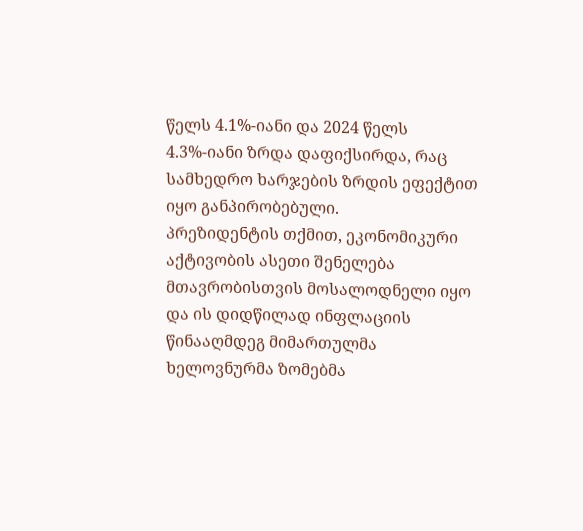წელს 4.1%-იანი და 2024 წელს 4.3%-იანი ზრდა დაფიქსირდა, რაც სამხედრო ხარჯების ზრდის ეფექტით იყო განპირობებული.
პრეზიდენტის თქმით, ეკონომიკური აქტივობის ასეთი შენელება მთავრობისთვის მოსალოდნელი იყო და ის დიდწილად ინფლაციის წინააღმდეგ მიმართულმა ხელოვნურმა ზომებმა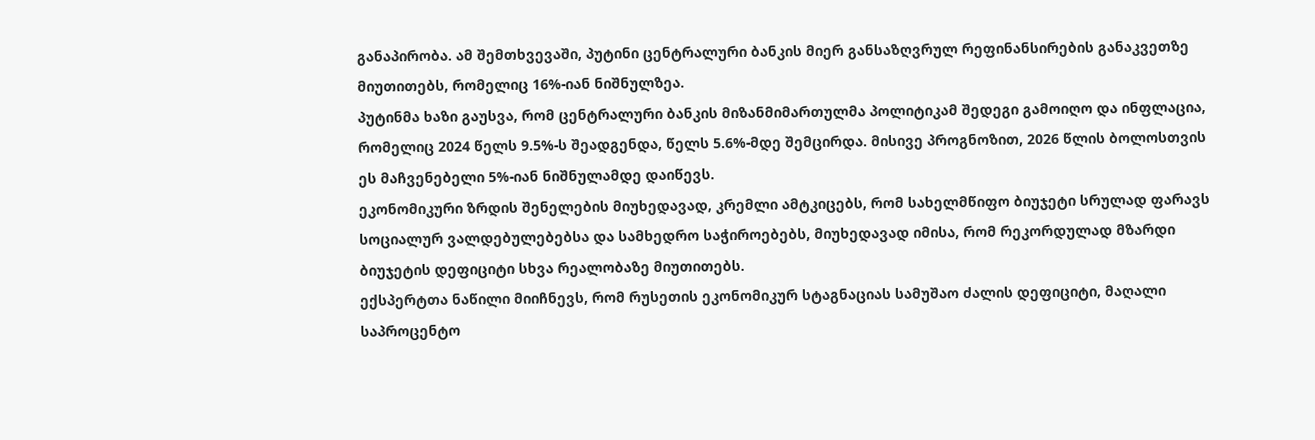განაპირობა. ამ შემთხვევაში, პუტინი ცენტრალური ბანკის მიერ განსაზღვრულ რეფინანსირების განაკვეთზე მიუთითებს, რომელიც 16%-იან ნიშნულზეა.
პუტინმა ხაზი გაუსვა, რომ ცენტრალური ბანკის მიზანმიმართულმა პოლიტიკამ შედეგი გამოიღო და ინფლაცია, რომელიც 2024 წელს 9.5%-ს შეადგენდა, წელს 5.6%-მდე შემცირდა. მისივე პროგნოზით, 2026 წლის ბოლოსთვის ეს მაჩვენებელი 5%-იან ნიშნულამდე დაიწევს.
ეკონომიკური ზრდის შენელების მიუხედავად, კრემლი ამტკიცებს, რომ სახელმწიფო ბიუჯეტი სრულად ფარავს სოციალურ ვალდებულებებსა და სამხედრო საჭიროებებს, მიუხედავად იმისა, რომ რეკორდულად მზარდი ბიუჯეტის დეფიციტი სხვა რეალობაზე მიუთითებს.
ექსპერტთა ნაწილი მიიჩნევს, რომ რუსეთის ეკონომიკურ სტაგნაციას სამუშაო ძალის დეფიციტი, მაღალი საპროცენტო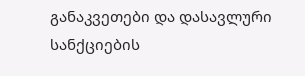განაკვეთები და დასავლური სანქციების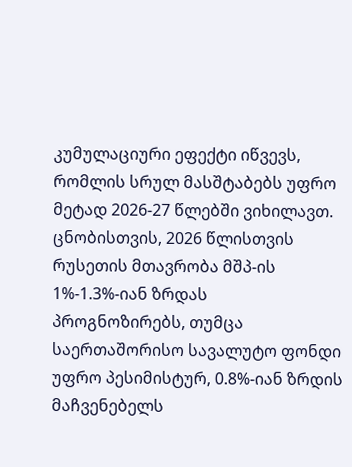კუმულაციური ეფექტი იწვევს, რომლის სრულ მასშტაბებს უფრო მეტად 2026-27 წლებში ვიხილავთ.
ცნობისთვის, 2026 წლისთვის რუსეთის მთავრობა მშპ-ის 1%-1.3%-იან ზრდას პროგნოზირებს, თუმცა საერთაშორისო სავალუტო ფონდი უფრო პესიმისტურ, 0.8%-იან ზრდის მაჩვენებელს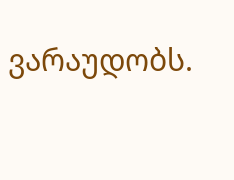ვარაუდობს.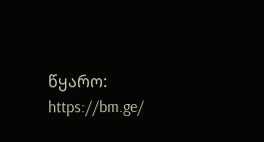წყარო: https://bm.ge/